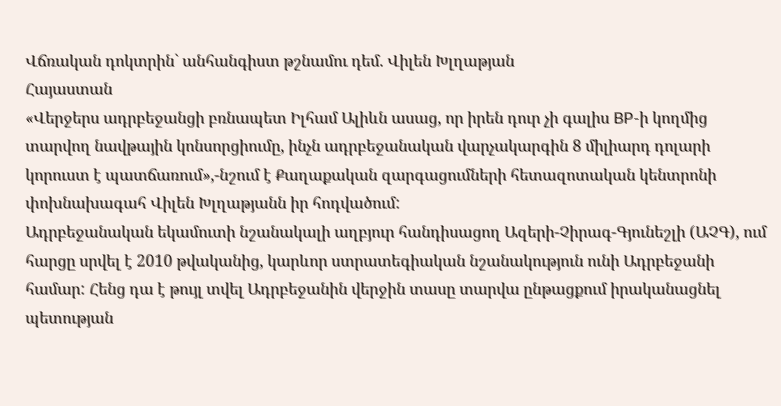Վճռական դոկտրին` անհանգիստ թշնամու դեմ. Վիլեն Խլղաթյան
Հայաստան
«Վերջերս ադրբեջանցի բռնապետ Իլհամ Ալիևն ասաց, որ իրեն դուր չի գալիս BP-ի կողմից տարվող նավթային կոնսորցիումը, ինչն ադրբեջանական վարչակարգին 8 միլիարդ դոլարի կորուստ է պատճառում»,-նշում է Քաղաքական զարգացումների հետազոտական կենտրոնի փոխնախագահ Վիլեն Խլղաթյանն իր հոդվածում:
Ադրբեջանական եկամուտի նշանակալի աղբյուր հանդիսացող Ազերի-Չիրագ-Գյունեշլի (ԱՉԳ), ում հարցը սրվել է 2010 թվականից, կարևոր ստրատեգիական նշանակություն ունի Ադրբեջանի համար: Հենց դա է թույլ տվել Ադրբեջանին վերջին տասը տարվա ընթացքում իրականացնել պետության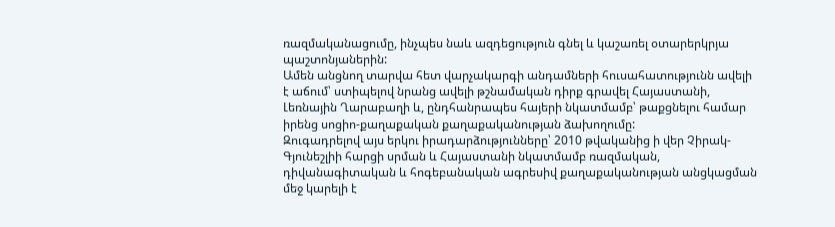ռազմականացումը, ինչպես նաև ազդեցություն գնել և կաշառել օտարերկրյա պաշտոնյաներին:
Ամեն անցնող տարվա հետ վարչակարգի անդամների հուսահատությունն ավելի է աճում՝ ստիպելով նրանց ավելի թշնամական դիրք գրավել Հայաստանի, Լեռնային Ղարաբաղի և, ընդհանրապես հայերի նկատմամբ՝ թաքցնելու համար իրենց սոցիո-քաղաքական քաղաքականության ձախողումը:
Զուգադրելով այս երկու իրադարձությունները՝ 2010 թվականից ի վեր Չիրակ-Գյունեշլիի հարցի սրման և Հայաստանի նկատմամբ ռազմական, դիվանագիտական և հոգեբանական ագրեսիվ քաղաքականության անցկացման մեջ կարելի է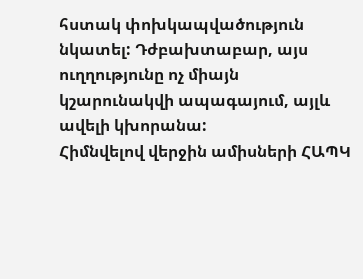հստակ փոխկապվածություն նկատել: Դժբախտաբար, այս ուղղությունը ոչ միայն կշարունակվի ապագայում, այլև ավելի կխորանա:
Հիմնվելով վերջին ամիսների ՀԱՊԿ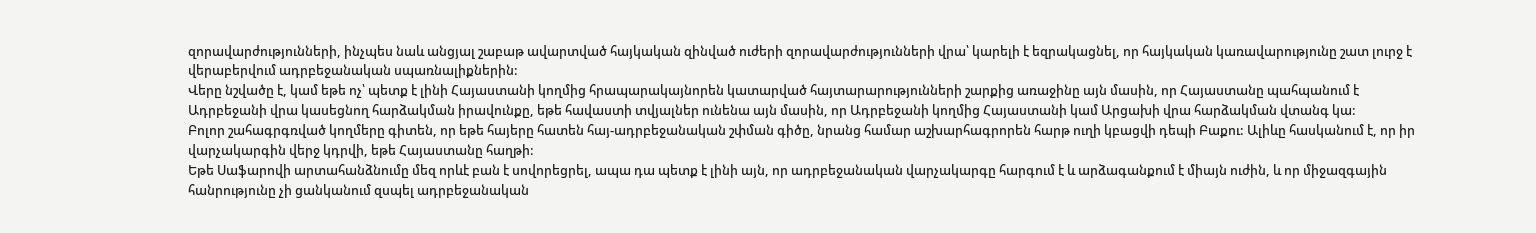զորավարժությունների, ինչպես նաև անցյալ շաբաթ ավարտված հայկական զինված ուժերի զորավարժությունների վրա՝ կարելի է եզրակացնել, որ հայկական կառավարությունը շատ լուրջ է վերաբերվում ադրբեջանական սպառնալիքներին:
Վերը նշվածը է, կամ եթե ոչ՝ պետք է լինի Հայաստանի կողմից հրապարակայնորեն կատարված հայտարարությունների շարքից առաջինը այն մասին, որ Հայաստանը պահպանում է Ադրբեջանի վրա կասեցնող հարձակման իրավունքը, եթե հավաստի տվյալներ ունենա այն մասին, որ Ադրբեջանի կողմից Հայաստանի կամ Արցախի վրա հարձակման վտանգ կա:
Բոլոր շահագրգռված կողմերը գիտեն, որ եթե հայերը հատեն հայ-ադրբեջանական շփման գիծը, նրանց համար աշխարհագրորեն հարթ ուղի կբացվի դեպի Բաքու: Ալիևը հասկանում է, որ իր վարչակարգին վերջ կդրվի, եթե Հայաստանը հաղթի:
Եթե Սաֆարովի արտահանձնումը մեզ որևէ բան է սովորեցրել, ապա դա պետք է լինի այն, որ ադրբեջանական վարչակարգը հարգում է և արձագանքում է միայն ուժին, և որ միջազգային հանրությունը չի ցանկանում զսպել ադրբեջանական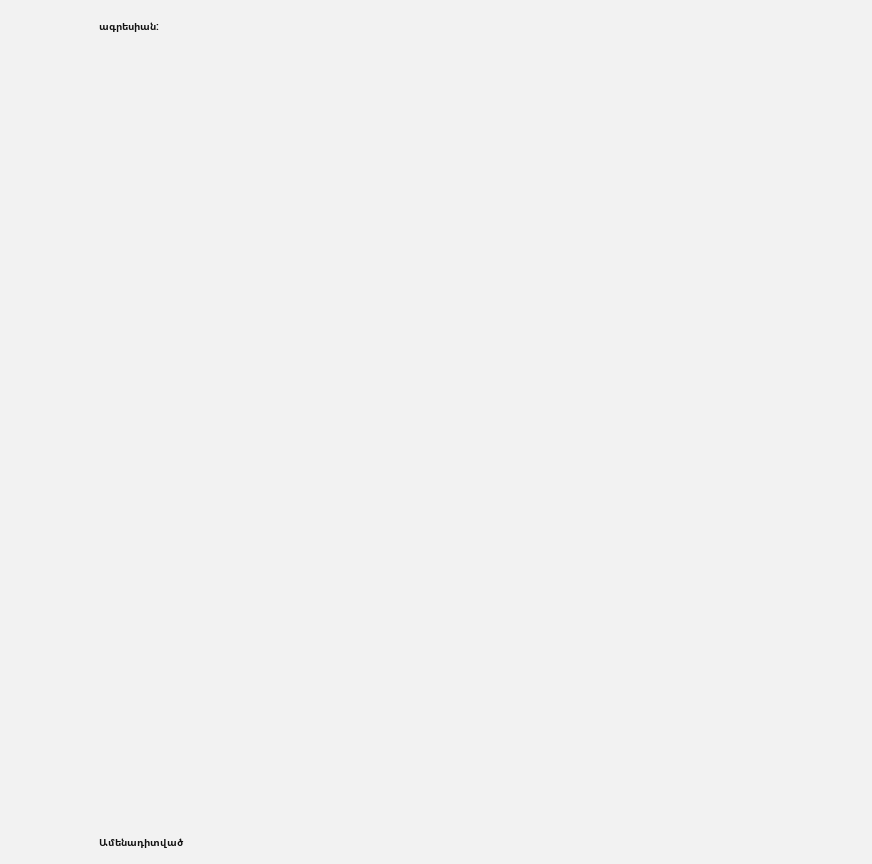ագրեսիան:


















































Ամենադիտված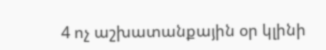4 ոչ աշխատանքային օր կլինի